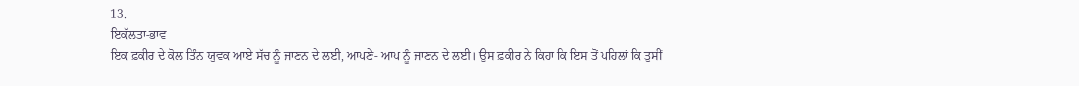13.
ਇਕੱਲਤਾ-ਭਾਵ
ਇਕ ਫ਼ਕੀਰ ਦੇ ਕੋਲ ਤਿੰਨ ਯੁਵਕ ਆਏ ਸੱਚ ਨੂੰ ਜਾਣਨ ਦੇ ਲਈ, ਆਪਣੇ- ਆਪ ਨੂੰ ਜਾਣਨ ਦੇ ਲਈ। ਉਸ ਫ਼ਕੀਰ ਨੇ ਕਿਹਾ ਕਿ ਇਸ ਤੋਂ ਪਹਿਲਾਂ ਕਿ ਤੁਸੀਂ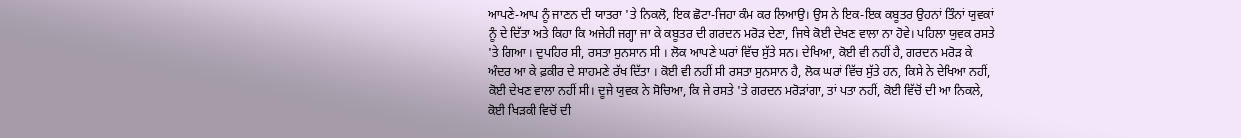ਆਪਣੇ-ਆਪ ਨੂੰ ਜਾਣਨ ਦੀ ਯਾਤਰਾ 'ਤੇ ਨਿਕਲੋ, ਇਕ ਛੋਟਾ-ਜਿਹਾ ਕੰਮ ਕਰ ਲਿਆਉ। ਉਸ ਨੇ ਇਕ-ਇਕ ਕਬੂਤਰ ਉਹਨਾਂ ਤਿੰਨਾਂ ਯੁਵਕਾਂ ਨੂੰ ਦੇ ਦਿੱਤਾ ਅਤੇ ਕਿਹਾ ਕਿ ਅਜੇਹੀ ਜਗ੍ਹਾ ਜਾ ਕੇ ਕਬੂਤਰ ਦੀ ਗਰਦਨ ਮਰੋੜ ਦੇਣਾ, ਜਿਥੇ ਕੋਈ ਦੇਖਣ ਵਾਲਾ ਨਾ ਹੋਵੇ। ਪਹਿਲਾ ਯੁਵਕ ਰਸਤੇ 'ਤੇ ਗਿਆ । ਦੁਪਹਿਰ ਸੀ, ਰਸਤਾ ਸੁਨਸਾਨ ਸੀ । ਲੋਕ ਆਪਣੇ ਘਰਾਂ ਵਿੱਚ ਸੁੱਤੇ ਸਨ। ਦੇਖਿਆ, ਕੋਈ ਵੀ ਨਹੀਂ ਹੈ, ਗਰਦਨ ਮਰੋੜ ਕੇ ਅੰਦਰ ਆ ਕੇ ਫ਼ਕੀਰ ਦੇ ਸਾਹਮਣੇ ਰੱਖ ਦਿੱਤਾ । ਕੋਈ ਵੀ ਨਹੀਂ ਸੀ ਰਸਤਾ ਸੁਨਸਾਨ ਹੈ, ਲੋਕ ਘਰਾਂ ਵਿੱਚ ਸੁੱਤੇ ਹਨ, ਕਿਸੇ ਨੇ ਦੇਖਿਆ ਨਹੀਂ, ਕੋਈ ਦੇਖਣ ਵਾਲਾ ਨਹੀਂ ਸੀ। ਦੂਜੇ ਯੁਵਕ ਨੇ ਸੋਚਿਆ, ਕਿ ਜੇ ਰਸਤੇ 'ਤੇ ਗਰਦਨ ਮਰੋੜਾਂਗਾ, ਤਾਂ ਪਤਾ ਨਹੀਂ, ਕੋਈ ਵਿੱਚੋਂ ਦੀ ਆ ਨਿਕਲੇ, ਕੋਈ ਖਿੜਕੀ ਵਿਚੋਂ ਦੀ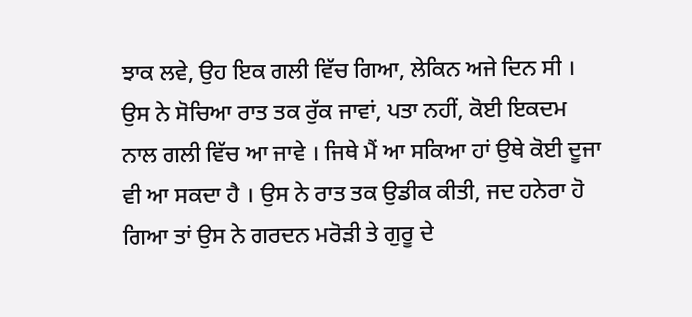ਝਾਕ ਲਵੇ, ਉਹ ਇਕ ਗਲੀ ਵਿੱਚ ਗਿਆ, ਲੇਕਿਨ ਅਜੇ ਦਿਨ ਸੀ । ਉਸ ਨੇ ਸੋਚਿਆ ਰਾਤ ਤਕ ਰੁੱਕ ਜਾਵਾਂ, ਪਤਾ ਨਹੀਂ, ਕੋਈ ਇਕਦਮ ਨਾਲ ਗਲੀ ਵਿੱਚ ਆ ਜਾਵੇ । ਜਿਥੇ ਮੈਂ ਆ ਸਕਿਆ ਹਾਂ ਉਥੇ ਕੋਈ ਦੂਜਾ ਵੀ ਆ ਸਕਦਾ ਹੈ । ਉਸ ਨੇ ਰਾਤ ਤਕ ਉਡੀਕ ਕੀਤੀ, ਜਦ ਹਨੇਰਾ ਹੋ ਗਿਆ ਤਾਂ ਉਸ ਨੇ ਗਰਦਨ ਮਰੋੜੀ ਤੇ ਗੁਰੂ ਦੇ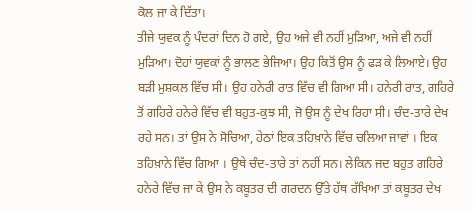ਕੋਲ ਜਾ ਕੇ ਦਿੱਤਾ।
ਤੀਜੇ ਯੁਵਕ ਨੂੰ ਪੰਦਰਾਂ ਦਿਨ ਹੋ ਗਏ, ਉਹ ਅਜੇ ਵੀ ਨਹੀਂ ਮੁੜਿਆ, ਅਜੇ ਵੀ ਨਹੀਂ ਮੁੜਿਆ। ਦੋਹਾਂ ਯੁਵਕਾਂ ਨੂੰ ਭਾਲਣ ਭੇਜਿਆ। ਉਹ ਕਿਤੋਂ ਉਸ ਨੂੰ ਫੜ ਕੇ ਲਿਆਏ। ਉਹ ਬੜੀ ਮੁਸ਼ਕਲ ਵਿੱਚ ਸੀ। ਉਹ ਹਨੇਰੀ ਰਾਤ ਵਿੱਚ ਵੀ ਗਿਆ ਸੀ। ਹਨੇਰੀ ਰਾਤ, ਗਹਿਰੇ ਤੋਂ ਗਹਿਰੇ ਹਨੇਰੇ ਵਿੱਚ ਵੀ ਬਹੁਤ-ਕੁਝ ਸੀ, ਜੋ ਉਸ ਨੂੰ ਦੇਖ ਰਿਹਾ ਸੀ। ਚੰਦ-ਤਾਰੇ ਦੇਖ ਰਹੇ ਸਨ। ਤਾਂ ਉਸ ਨੇ ਸੋਚਿਆ, ਹੇਠਾਂ ਇਕ ਤਹਿਖ਼ਾਨੇ ਵਿੱਚ ਚਲਿਆ ਜਾਵਾਂ । ਇਕ ਤਹਿਖ਼ਾਨੇ ਵਿੱਚ ਗਿਆ । ਉਥੇ ਚੰਦ-ਤਾਰੇ ਤਾਂ ਨਹੀਂ ਸਨ। ਲੇਕਿਨ ਜਦ ਬਹੁਤ ਗਹਿਰੇ ਹਨੇਰੇ ਵਿੱਚ ਜਾ ਕੇ ਉਸ ਨੇ ਕਬੂਤਰ ਦੀ ਗਰਦਨ ਉੱਤੇ ਹੱਥ ਰੱਖਿਆ ਤਾਂ ਕਬੂਤਰ ਦੇਖ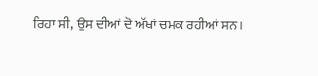ਰਿਹਾ ਸੀ, ਉਸ ਦੀਆਂ ਦੋ ਅੱਖਾਂ ਚਮਕ ਰਹੀਆਂ ਸਨ।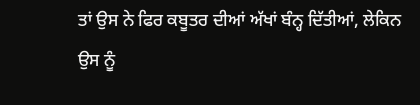ਤਾਂ ਉਸ ਨੇ ਫਿਰ ਕਬੂਤਰ ਦੀਆਂ ਅੱਖਾਂ ਬੰਨ੍ਹ ਦਿੱਤੀਆਂ, ਲੇਕਿਨ ਉਸ ਨੂੰ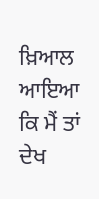ਖ਼ਿਆਲ ਆਇਆ ਕਿ ਮੈਂ ਤਾਂ ਦੇਖ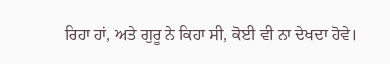ਰਿਹਾ ਹਾਂ, ਅਤੇ ਗੁਰੂ ਨੇ ਕਿਹਾ ਸੀ, ਕੋਈ ਵੀ ਨਾ ਦੇਖਦਾ ਹੋਵੇ।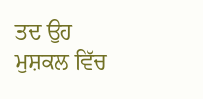ਤਦ ਉਹ ਮੁਸ਼ਕਲ ਵਿੱਚ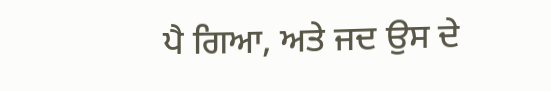ਪੈ ਗਿਆ, ਅਤੇ ਜਦ ਉਸ ਦੇ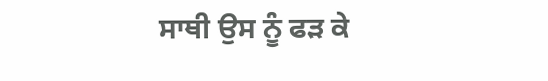ਸਾਥੀ ਉਸ ਨੂੰ ਫੜ ਕੇ